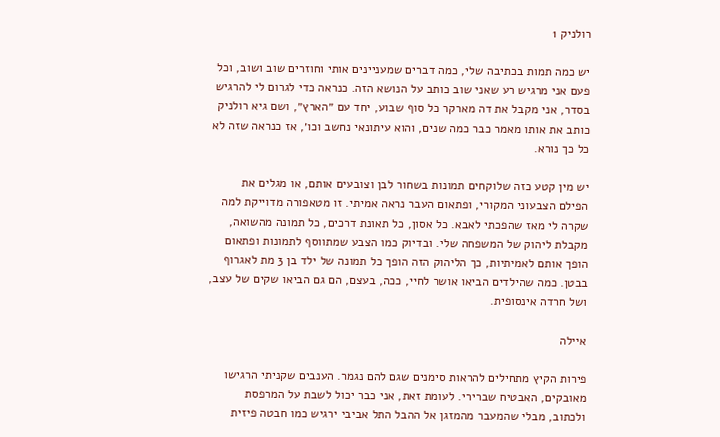רולניק 1

יש כמה תמות בכתיבה שלי, כמה דברים שמעניינים אותי וחוזרים שוב ושוב, וכל פעם אני מרגיש רע שאני שוב כותב על הנושא הזה. כנראה כדי לגרום לי להרגיש בסדר, אני מקבל את דה מארקר כל סוף שבוע, יחד עם ״הארץ״, ושם גיא רולניק כותב את אותו מאמר כבר כמה שנים, והוא עיתונאי נחשב וכו׳, אז כנראה שזה לא כל כך נורא.

יש מין קטע כזה שלוקחים תמונות בשחור לבן וצובעים אותם, או מגלים את הפילם הצבעוני המקורי, ופתאום העבר נראה אמיתי. זו מטאפורה מדוייקת למה שקרה לי מאז שהפכתי לאבא. כל אסון, כל תאונת דרכים, כל תמונה מהשואה, מקבלת ליהוק של המשפחה שלי. ובדיוק כמו הצבע שמתווסף לתמונות ופתאום הופך אותם לאמיתיות, כך הליהוק הזה הופך כל תמונה של ילד בן 3 מת לאגרוף בבטן. כמה שהילדים הביאו אושר לחיי, ככה, בעצם, הם גם הביאו שקים של עצב, ושל חרדה אינסופית.

איילה

פירות הקיץ מתחילים להראות סימנים שגם להם נגמר. הענבים שקניתי הרגישו מאובקים, האבטיח שברירי. לעומת זאת, אני כבר יכול לשבת על המרפסת ולכתוב, מבלי שהמעבר מהמזגן אל ההבל התל אביבי ירגיש כמו חבטה פיזית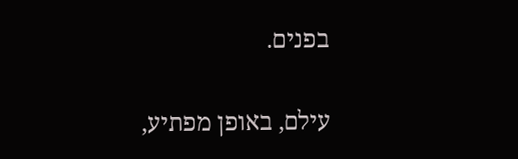בפנים.

עילם, באופן מפתיע,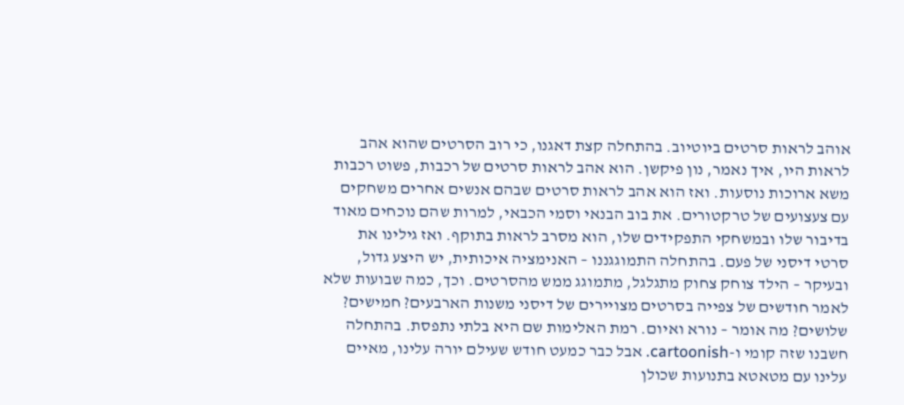אוהב לראות סרטים ביוטיוב. בהתחלה קצת דאגנו, כי רוב הסרטים שהוא אהב לראות היו, איך נאמר, נון פיקשן. הוא אהב לראות סרטים של רכבות, פשוט רכבות משא ארוכות נוסעות. ואז הוא אהב לראות סרטים שבהם אנשים אחרים משחקים עם צעצועים של טרקטורים. את בוב הבנאי וסמי הכבאי, למרות שהם נוכחים מאוד בדיבור שלו ובמשחקי התפקידים שלו, הוא מסרב לראות בתוקף. ואז גילינו את סרטי דיסני של פעם. בהתחלה התמוגגננו – האנימציה איכותית, יש היצע גדול, ובעיקר – הילד צוחק צחוק מתגלגל, מתמוגג ממש מהסרטים. וכך, כמה שבועות שלא לאמר חודשים של צפייה בסרטים מצויירים של דיסני משנות הארבעים? חמישים? שלושים? מה אומר – נורא ואיום. רמת האלימות שם היא בלתי נתפסת. בהתחלה חשבנו שזה קומי ו-cartoonish. אבל כבר כמעט חודש שעילם יורה עלינו, מאיים עלינו עם מטאטא בתנועות שכולן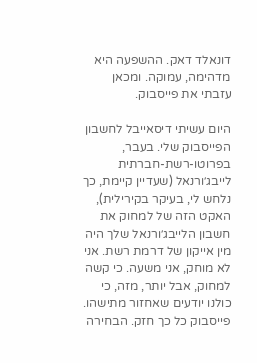דונאלד דאק. ההשפעה היא מדהימה, עמוקה. ומכאן עזבתי את פייסבוק.

היום עשיתי דיסאייבל לחשבון הפייסבוק שלי. בעבר, בפרוטו-רשת-חברתית לייבג׳ורנאל (שעדיין קיימת, כך נלחש לי, בעיקר בקירילית), האקט הזה של למחוק את חשבון הלייבג׳ורנאל שלך היה מין אייקון של דרמת רשת. אני לא מוחק, אני משעה. כי קשה למחוק, אבל יותר, מזה, כי כולנו יודעים שאחזור מתישהו. פייסבוק כל כך חזק. הבחירה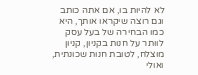לא להיות בו, אם אתה כותב וגם רוצה שיקראו אותך, היא כמו הבחירה של בעל עסק לוותר על חנות בקניון, קניון מוצלח, לטובת חנות שכונתית, ואולי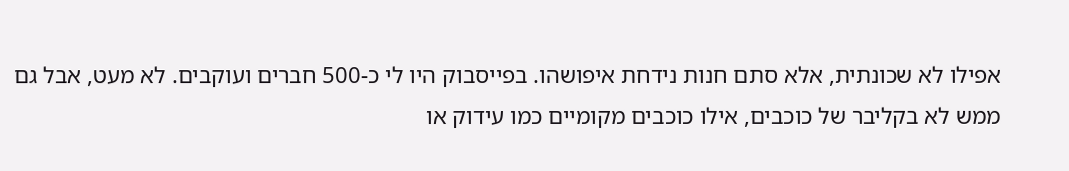אפילו לא שכונתית, אלא סתם חנות נידחת איפושהו. בפייסבוק היו לי כ-500 חברים ועוקבים. לא מעט, אבל גם ממש לא בקליבר של כוכבים, אילו כוכבים מקומיים כמו עידוק או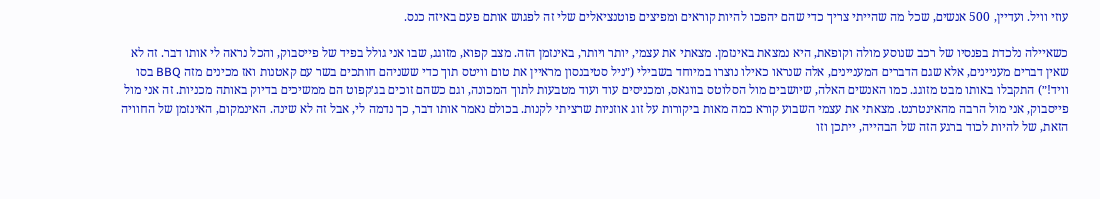עוזי וויל. ועדיין, 500 אנשים, שכל מה שהייתי צריך כדי שהם יהפכו להיות קוראים ומפיצים פוטנציאלים שלי זה לפגוש אותם פעם באיזה כנס.

כשאיילה נלכדת בפנסיו של רכב שנוסע מולה וקופאת, היא נמצאת באינזמן. מצאתי את עצמי, יותר ויותר, באינזמן הזה. מצב קפוא, מזוגג, שבו אני גולל בפיד של פייסבוק, והכל נראה לי אותו דבר. זה לא שאין דברים מעניינים, אלא שגם הדברים המעניינים, אלה שנראו כאילו נוצרו במיוחד בשבילי (״ניל סטיבנסון מראיין את טום וויטס תוך כדי ששניהם חותכים בשר עם קאטנות ואז מכינים מזה BBQ בסו וויד!״) התקבלו באותו מבט מזוגג. כמו האנשים האלה, שיושבים מול הסלוטס בווגאס, ומכניסים עוד ועוד מטבעות לתוך המכונה, וגם כשהם זוכים בג׳קפוט הם ממשיכים בדיוק באותה מכניות. זה אני מול פייסבוק, אני מול הרבה מהאינטרנט. מצאתי את עצמי השבוע קורא כמה מאות ביקורות על זוג אוזניות שרציתי לקנות. בכולם נאמר אותו דבר, כך נדמה לי, אבל זה לא שינה. האינמקום, האינזמן של החוויה הזאת, של להיות לכוד ברגע הזה של הבהייה, ייתכן וזו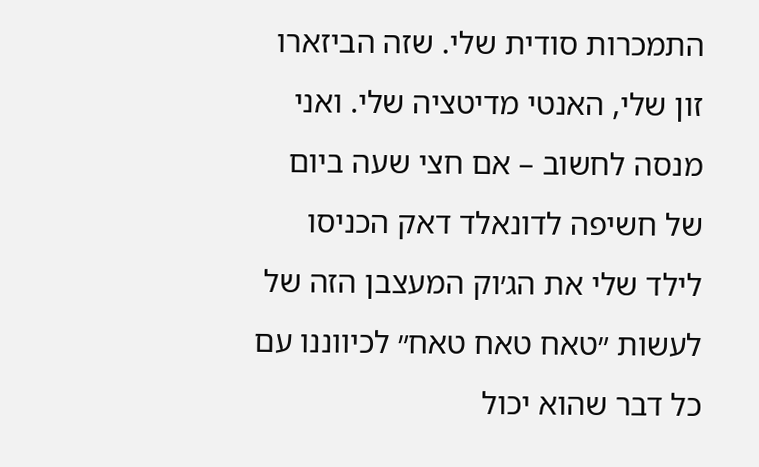התמכרות סודית שלי. שזה הביזארו זון שלי, האנטי מדיטציה שלי. ואני מנסה לחשוב – אם חצי שעה ביום של חשיפה לדונאלד דאק הכניסו לילד שלי את הג׳וק המעצבן הזה של לעשות ״טאח טאח טאח״ לכיווננו עם כל דבר שהוא יכול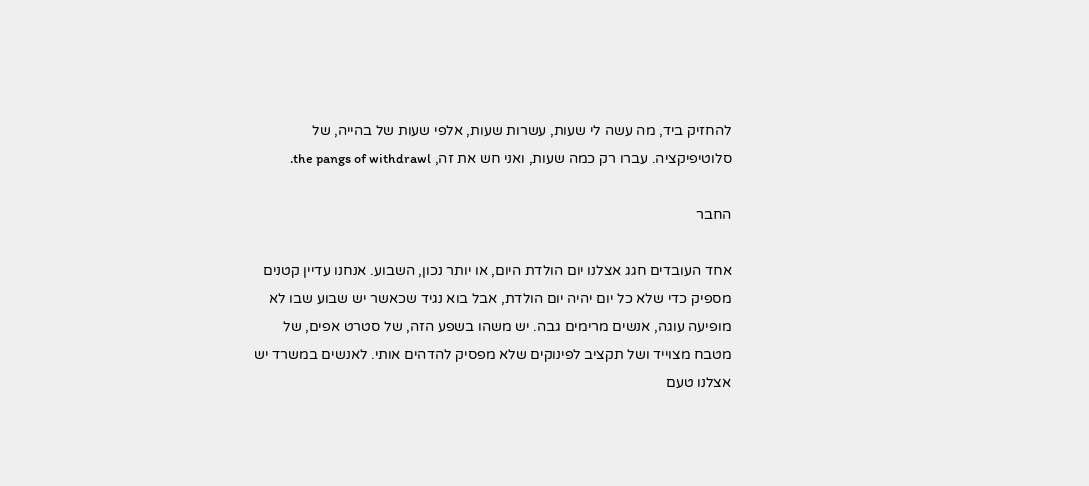להחזיק ביד, מה עשה לי שעות, עשרות שעות, אלפי שעות של בהייה, של סלוטיפיקציה. עברו רק כמה שעות, ואני חש את זה, the pangs of withdrawl.

החבר

אחד העובדים חגג אצלנו יום הולדת היום, או יותר נכון, השבוע. אנחנו עדיין קטנים מספיק כדי שלא כל יום יהיה יום הולדת, אבל בוא נגיד שכאשר יש שבוע שבו לא מופיעה עוגה, אנשים מרימים גבה. יש משהו בשפע הזה, של סטרט אפים, של מטבח מצוייד ושל תקציב לפינוקים שלא מפסיק להדהים אותי. לאנשים במשרד יש אצלנו טעם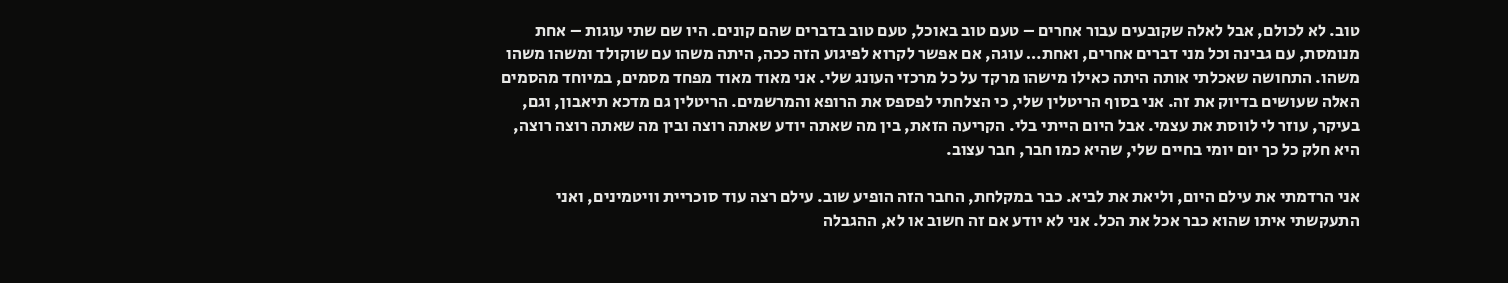טוב. לא לכולם, אבל לאלה שקובעים עבור אחרים – טעם טוב באוכל, טעם טוב בדברים שהם קונים. היו שם שתי עוגות – אחת מנומסת, עם גבינה וכל מני דברים אחרים, ואחת… עוגה, אם אפשר לקרוא לפיגוע הזה ככה, היתה משהו עם שוקולד ומשהו משהו משהו. התחושה שאכלתי אותה היתה כאילו מישהו מרקד על כל מרכזי העונג שלי. אני מאוד מאוד מפחד מסמים, במיוחד מהסמים האלה שעושים בדיוק את זה. אני בסוף הריטלין שלי, כי הצלחתי לפספס את הרופא והמרשמים. הריטלין גם מדכא תיאבון, וגם, בעיקר, עוזר לי לווסת את עצמי. אבל היום הייתי בלי. הקריעה הזאת, בין מה שאתה יודע שאתה רוצה ובין מה שאתה רוצה רוצה, היא חלק כל כך יום יומי בחיים שלי, שהיא כמו חבר, חבר עצוב.

אני הרדמתי את עילם היום, וליאת את לביא. כבר במקלחת, החבר הזה הופיע שוב. עילם רצה עוד סוכריית וויטמינים, ואני התעקשתי איתו שהוא כבר אכל את הכל. אני לא יודע אם זה חשוב או לא, ההגבלה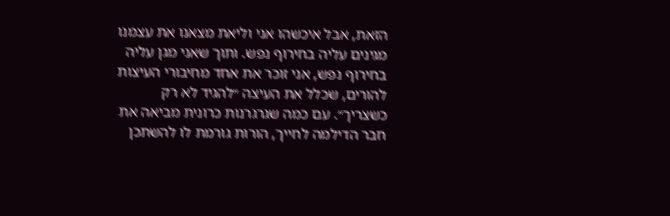הזאת, אבל איכשהו אני וליאת מצאנו את עצמנו מגינים עליה בחירוף נפש. ותוך שאני מגן עליה בחירוף נפש, אני זוכר את אחד מחיבורי העיצות להורים, שכלל את העיצה ״להגיד לא רק כשצריך״. עם כמה שגרגרנות כרונית מביאה את חבר הדילמה לחייך, הורות גורמת לו להשתכן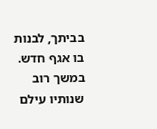בביתך, לבנות בו אגף חדש. במשך רוב שנותיו עילם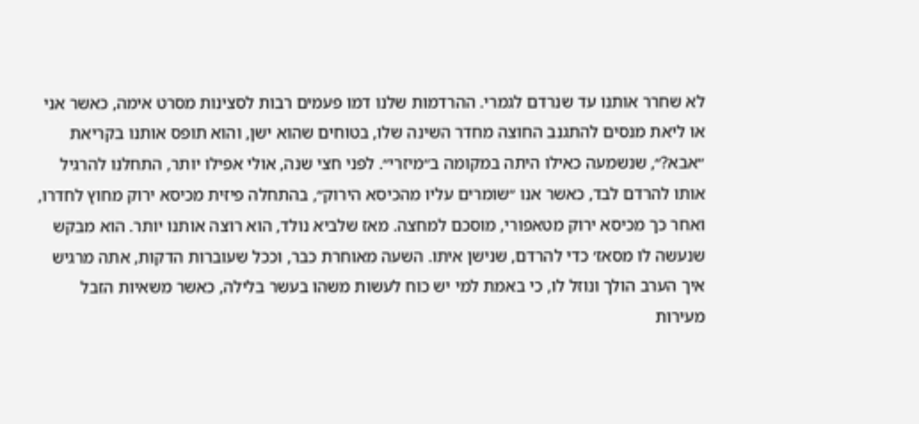לא שחרר אותנו עד שנרדם לגמרי. ההרדמות שלנו דמו פעמים רבות לסצינות מסרט אימה, כאשר אני או ליאת מנסים להתגנב החוצה מחדר השינה שלו, בטוחים שהוא ישן, והוא תופס אותנו בקריאת ״אבא?״, שנשמעה כאילו היתה במקומה ב״מיזרי״. לפני חצי שנה, אולי אפילו יותר, התחלנו להרגיל אותו להרדם לבד, כאשר אנו ״שומרים עליו מהכיסא הירוק״, בהתחלה פיזית מכיסא ירוק מחוץ לחדרו, ואחר כך מכיסא ירוק מטאפורי, מוסכם למחצה. מאז שלביא נולד, הוא רוצה אותנו יותר. הוא מבקש שנעשה לו מסאז׳ כדי להרדם, שנישן איתו. השעה מאוחרת כבר, וככל שעוברות הדקות, אתה מרגיש איך הערב הולך ונוזל לו, כי באמת למי יש כוח לעשות משהו בעשר בלילה, כאשר משאיות הזבל מעירות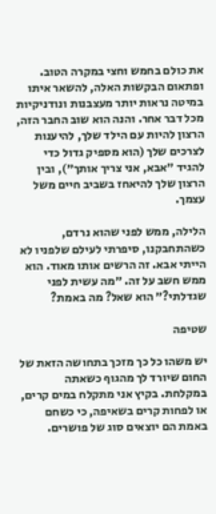את כולם בחמש וחצי במקרה הטוב. ופתאום הבקשות האלה, להשאר איתו במיטה נראות יותר מעצבנות ונודניקיות מכל דבר אחר. והנה הוא שוב החבר הזה, הרצון להיות עם הילד שלך, להיענות לצרכים שלך (הוא מספיק גדול כדי להגיד ״אבא, אני צריך אותך״), ובין הרצון שלך להיאחז בשביב חיים משל עצמך.

הלילה, ממש לפני שהוא נרדם, כשהתחבקנו, סיפרתי לעילם שלפניו לא הייתי אבא. זה הרשים אותו מאוד. הוא ממש חשב על זה. ״מה עשית לפני שגדלתי?״ הוא שאל? מה באמת?

שטיפה

יש משהו כל כך מזכך בתחושה הזאת של החום שיורד לך מהגוף כשאתה במקלחת. בקיץ אני מתקלח במים קרים, או לפחות קרים בשאיפה, כי כשחם באמת הם יוצאים סוג של פושרים.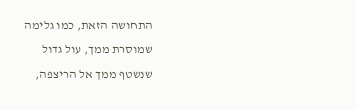התחושה הזאת, כמו גלימה שמוסרת ממך, עול גדול שנשטף ממך אל הריצפה,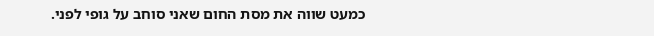כמעט שווה את מסת החום שאני סוחב על גופי לפני.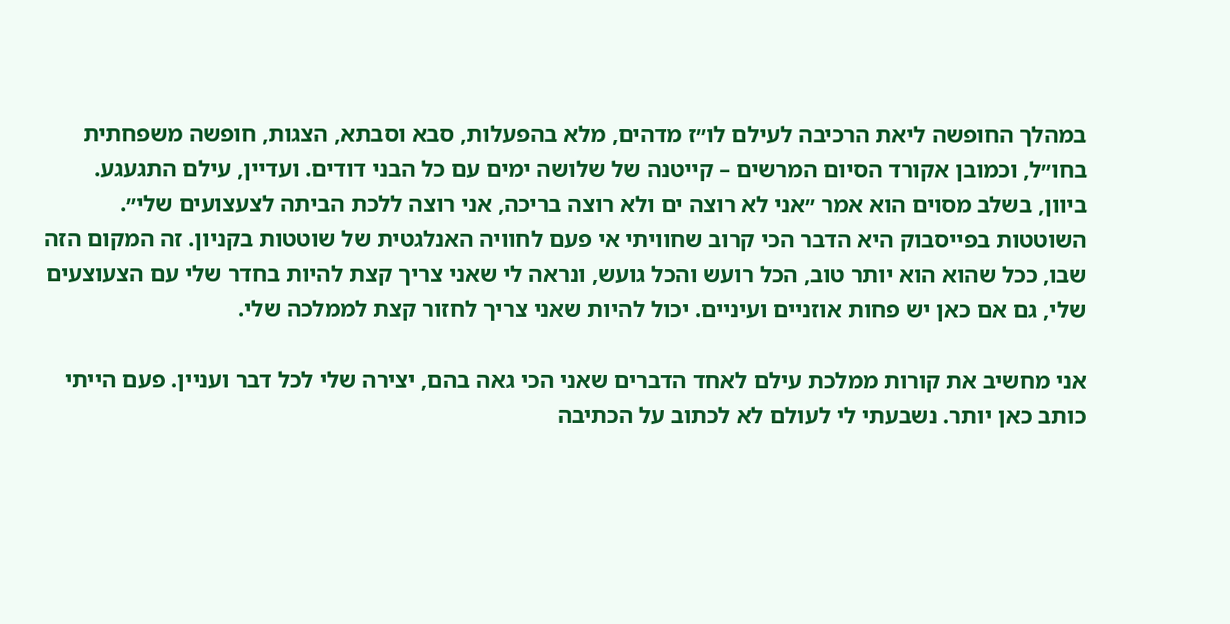במהלך החופשה ליאת הרכיבה לעילם לו״ז מדהים, מלא בהפעלות, סבא וסבתא, הצגות, חופשה משפחתית בחו״ל, וכמובן אקורד הסיום המרשים – קייטנה של שלושה ימים עם כל הבני דודים. ועדיין, עילם התגעגע. ביוון, בשלב מסוים הוא אמר ״אני לא רוצה ים ולא רוצה בריכה, אני רוצה ללכת הביתה לצעצועים שלי״. השוטטות בפייסבוק היא הדבר הכי קרוב שחוויתי אי פעם לחוויה האנלגטית של שוטטות בקניון. זה המקום הזה שבו, ככל שהוא הוא יותר טוב, הכל רועש והכל גועש, ונראה לי שאני צריך קצת להיות בחדר שלי עם הצעוצעים שלי, גם אם כאן יש פחות אוזניים ועיניים. יכול להיות שאני צריך לחזור קצת לממלכה שלי.

אני מחשיב את קורות ממלכת עילם לאחד הדברים שאני הכי גאה בהם, יצירה שלי לכל דבר ועניין. פעם הייתי כותב כאן יותר. נשבעתי לי לעולם לא לכתוב על הכתיבה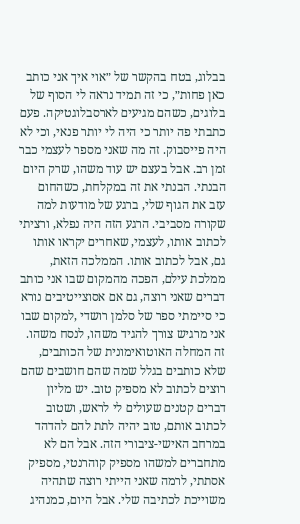בבלוג, בטח בהקשר של ״אוי איך אני כותב כאן פחות״, כי זה תמיד נראה לי הסוף של בלוגים, כשהם מגיעים לארסבלוגטיקה. פעם כתבתי פה יותר כי היה לי יותר פנאי, וכי לא היה פייסבוק. זה מה שאני מספר לעצמי כבר זמן רב. אבל בעצם יש עוד משהו, שרק היום הבנתי. הבנתי את זה במקלחת, כשהחום עזב את הגוף שלי, ברגע של מודעות למה שקורה מסביבי. הרגע הזה היה נפלא, ורציתי לכתוב אותו, לעצמי, שאחרים יקראו אותו גם, אבל לכתוב אותו. הממלכה הזאת, ממלכת עילם, הפכה מהמקום שבו אני כותב דברים שאני רוצה, גם אם אסוצייטיבים נורא כי סיימתי ספר של סלמן רושדי ,למקום שבו אני מרגיש צורך להגיד משהו, לנסח משהו. זה המחלה האוטואימונית של הכותבים, שלא כותבים בגלל שמה שהם חושבים שהם רוצים לכתוב לא מספיק טוב. יש מליון דברים קטנים שעולים לי לראש, ושטוב לכתוב אותם, טוב יהיה לתת להם להדהד במרחב האישי-ציבורי הזה. אבל הם לא מתחברים למשהו מספיק קוהרנטי, מספיק אסתתי, לרמה שאני הייתי רוצה שתהיה משוייכת לכתיבה שלי. אבל היום, כמנהיג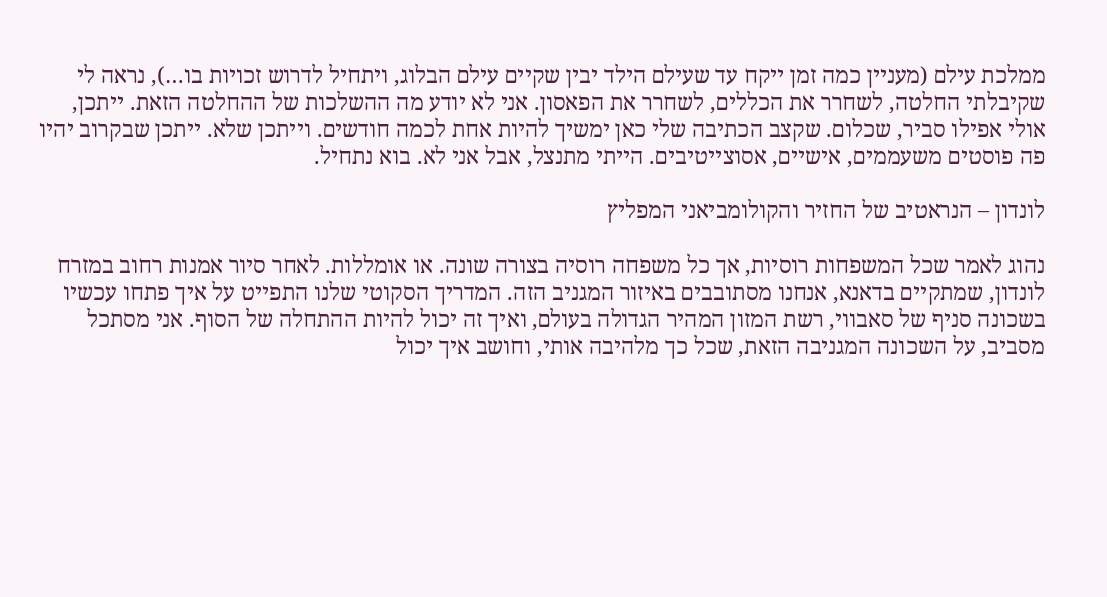ממלכת עילם (מעניין כמה זמן ייקח עד שעילם הילד יבין שקיים עילם הבלוג, ויתחיל לדרוש זכויות בו…), נראה לי שקיבלתי החלטה, לשחרר את הכללים, לשחרר את הפאסון. אני לא יודע מה ההשלכות של ההחלטה הזאת. ייתכן, אולי אפילו סביר, שכלום. שקצב הכתיבה שלי כאן ימשיך להיות אחת לכמה חודשים. וייתכן שלא. ייתכן שבקרוב יהיו פה פוסטים משעממים, אישיים, אסוצייטיבים. הייתי מתנצל, אבל אני לא. בוא נתחיל.

לונדון – הנראטיב של החזיר והקולומביאני המפליץ

נהוג לאמר שכל המשפחות רוסיות, אך כל משפחה רוסיה בצורה שונה. או אומללות. לאחר סיור אמנות רחוב במזרח לונדון, שמתקיים בדאנא, אנחנו מסתובבים באיזור המגניב הזה. המדריך הסקוטי שלנו התפייט על איך פתחו עכשיו בשכונה סניף של סאבווי, רשת המזון המהיר הגדולה בעולם, ואיך זה יכול להיות ההתחלה של הסוף. אני מסתכל מסביב, על השכונה המגניבה הזאת, שכל כך מלהיבה אותי, וחושב איך יכול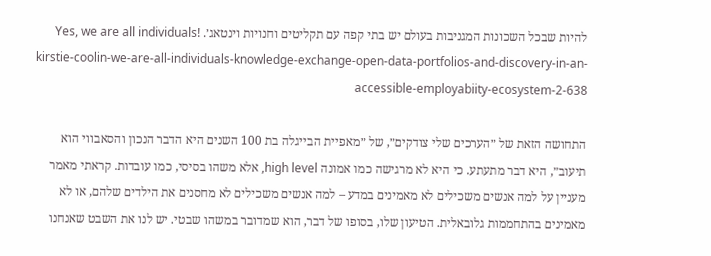להיות שבכל השכונות המגניבות בעולם יש בתי קפה עם תקליטים וחנויות וינטאג׳. Yes, we are all individuals! kirstie-coolin-we-are-all-individuals-knowledge-exchange-open-data-portfolios-and-discovery-in-an-accessible-employabiity-ecosystem-2-638

התחושה הזאת של ״הערכים שלי צודקים״, של ״מאפיית הבייגלה בת 100 השנים היא הדבר הנכון והסאבווי הוא תיעוב״, היא דבר מתעתע. כי היא לא מרגישה כמו אמונה high level, אלא משהו בסיסי, כמו עובדות. קראתי מאמר מעניין על למה אנשים משכילים לא מאמינים במדע – למה אנשים משכילים לא מחסנים את הילדים שלהם, או לא מאמינים בהתחממות גלובאלית. הטיעון שלו, בסופו של דבר, הוא שמדובר במשהו שבטי. יש לנו את השבט שאנחנו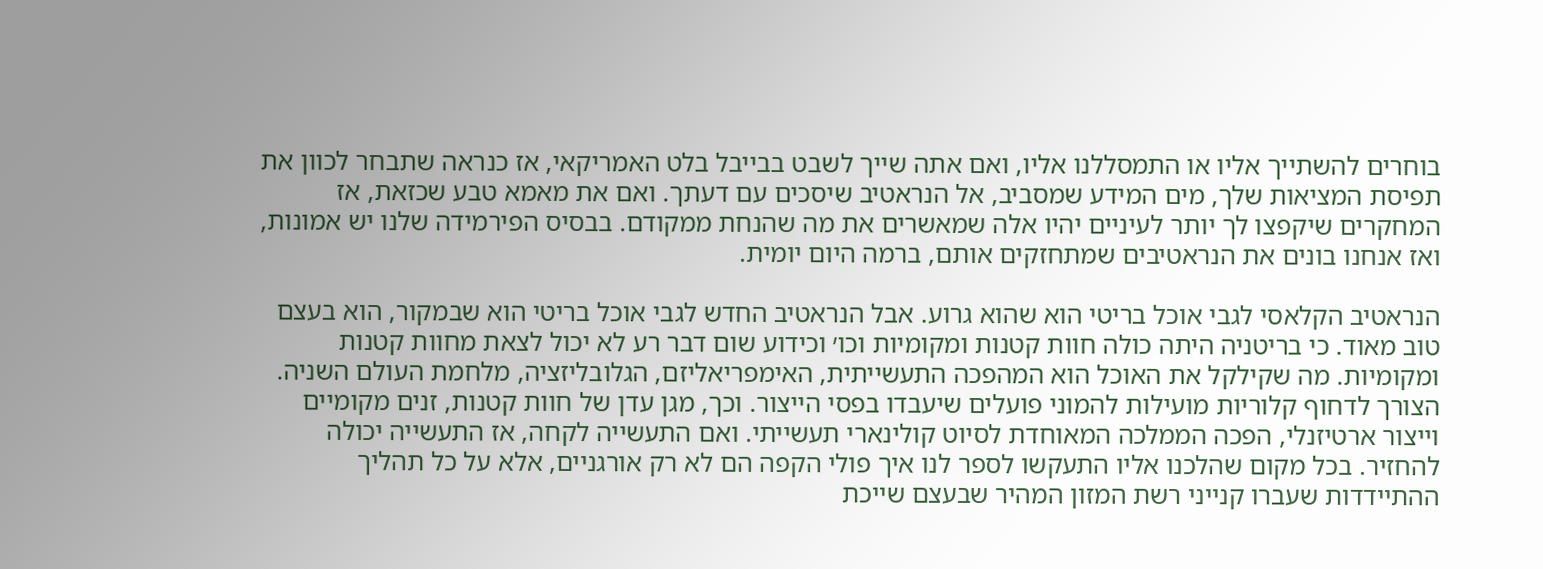בוחרים להשתייך אליו או התמסללנו אליו, ואם אתה שייך לשבט בבייבל בלט האמריקאי, אז כנראה שתבחר לכוון את תפיסת המציאות שלך, מים המידע שמסביב, אל הנראטיב שיסכים עם דעתך. ואם את מאמא טבע שכזאת, אז המחקרים שיקפצו לך יותר לעיניים יהיו אלה שמאשרים את מה שהנחת ממקודם. בבסיס הפירמידה שלנו יש אמונות, ואז אנחנו בונים את הנראטיבים שמתחזקים אותם, ברמה היום יומית.

הנראטיב הקלאסי לגבי אוכל בריטי הוא שהוא גרוע. אבל הנראטיב החדש לגבי אוכל בריטי הוא שבמקור, הוא בעצם טוב מאוד. כי בריטניה היתה כולה חוות קטנות ומקומיות וכו׳ וכידוע שום דבר רע לא יכול לצאת מחוות קטנות ומקומיות. מה שקילקל את האוכל הוא המהפכה התעשייתית, האימפריאליזם, הגלובליזציה, מלחמת העולם השניה. הצורך לדחוף קלוריות מועילות להמוני פועלים שיעבדו בפסי הייצור. וכך, מגן עדן של חוות קטנות, זנים מקומיים וייצור ארטיזנלי, הפכה הממלכה המאוחדת לסיוט קולינארי תעשייתי. ואם התעשייה לקחה, אז התעשייה יכולה להחזיר. בכל מקום שהלכנו אליו התעקשו לספר לנו איך פולי הקפה הם לא רק אורגניים, אלא על כל תהליך ההתיידדות שעברו קנייני רשת המזון המהיר שבעצם שייכת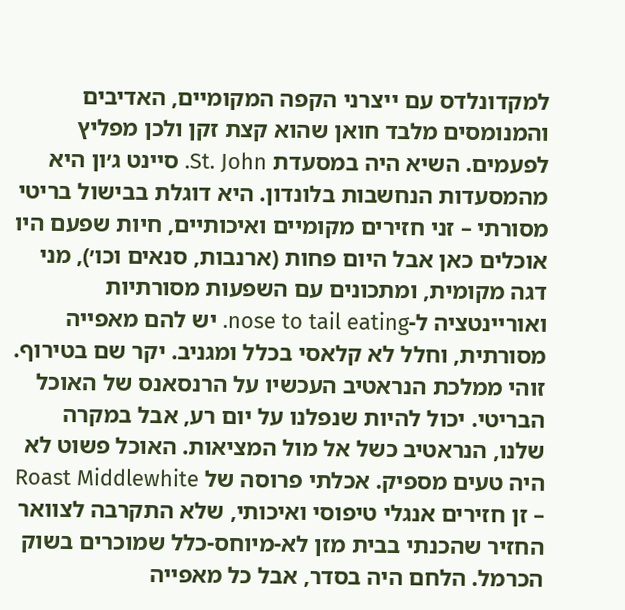למקדונלדס עם ייצרני הקפה המקומיים, האדיבים והמנומסים מלבד חואן שהוא קצת זקן ולכן מפליץ לפעמים. השיא היה במסעדת St. John. סיינט ג׳ון היא מהמסעדות הנחשבות בלונדון. היא דוגלת בבישול בריטי מסורתי – זני חזירים מקומיים ואיכותיים, חיות שפעם היו אוכלים כאן אבל היום פחות (ארנבות, סנאים וכו׳), מני דגה מקומית, ומתכונים עם השפעות מסורתיות ואוריינטציה ל-nose to tail eating. יש להם מאפייה מסורתית, וחלל לא קלאסי בכלל ומגניב. יקר שם בטירוף. זוהי ממלכת הנראטיב העכשיו על הרנסאנס של האוכל הבריטי. יכול להיות שנפלנו על יום רע, אבל במקרה שלנו, הנראטיב כשל אל מול המציאות. האוכל פשוט לא היה טעים מספיק. אכלתי פרוסה של Roast Middlewhite – זן חזירים אנגלי טיפוסי ואיכותי, שלא התקרבה לצוואר החזיר שהכנתי בבית מזן לא-מיוחס-כלל שמוכרים בשוק הכרמל. הלחם היה בסדר, אבל כל מאפייה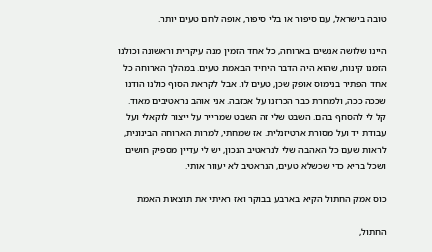טובה בישראל, עם סיפור או בלי סיפור, אופה לחם טעים יותר.

היינו שלושה אנשים בארוחה, כל אחד הזמין מנה עיקרית וראשונה וכולנו הזמנו קינוח, שהוא היה הדבר היחיד הבאמת טעים. במהלך הארוחה כל אחד הפתיר בנימוס אופק שכן, טעים לו. אבל לקראת הסוף כולנו הודנו שככה ככה, ולמחרת כבר הכרזנו על אכזבה. אני אוהב נראטיבים מאוד. קל לי להסחף בהם. השבט שלי זה השבט שמרייר על ייצור לוקאלי ועל עבודת יד ועל מסורת ארטיזנלית. אז שמחתי, למרות הארוחה הבינונית, לראות שעם כל האהבה שלי לנראטיב הנכון, יש לי עדיין מספיק חושים ושכל בריא כדי שכשלא טעים, הנראטיב לא יעוור אותי.

כוס אמק החתול הקיא בארבע בבוקר ואז ראיתי את תוצאות האמת

החתול,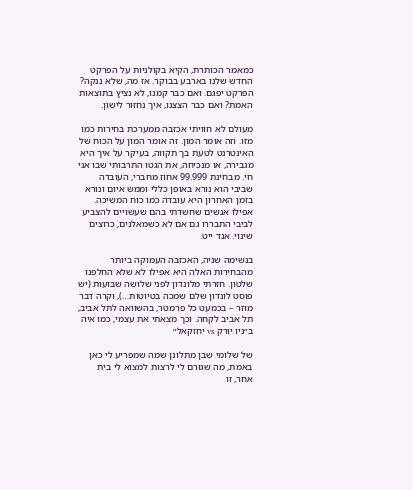כמאמר הכותרת, הקיא בקולניות על הפרקט החדש שלנו בארבע בבוקר. אז מה, שלא ננקה? הפרקט יפגם. ואם כבר קמנו, לא נציץ בתוצאות האמת? ואם כבר הצצנו, איך נחזור לישון.

מעולם לא חוויתי אכזבה ממערכת בחירות כמו מזו. וזה אומר המון. זה אומר המון על הכוח של האינטרנט לטעת בך תקווה, בעיקר על איך היא מגבירה, או מנכיחה, את הגטו התרבותי שבו אני חי. מבחינת 99.999 אחוז מחברי, העובדה שביבי הוא נורא באופן כללי וממש איום ונורא בזמן האחרון היא עובדה כמו כוח המשיכה. אפילו אנשים שחשדתי בהם שעשויים להצביע לביבי התבררו גם אם לא כשמאלנים, כרוצים שינוי. אנד ייט.

בנשימה שניה, האכזבה העמוקה ביותר מהבחירות האלה היא אפילו לא שלא החלפנו שלטון. חזרתי מלונדון לפני שלושה שבועות (יש פוסט לונדון שלם שמכה בטיוטות…), וקרה דבר מוזר – בכמעט כל פרמטר, בהשוואה לתל אביב, תל אביב לקחה. וכך מצאתי את עצמי, כמו איה ב״ניו יורק vs יחזקאל״

של שלומי שבן מתלונן שמה שמפריע לי כאן באמת, מה שגורם לי לרצות למצוא לי בית אחר, זו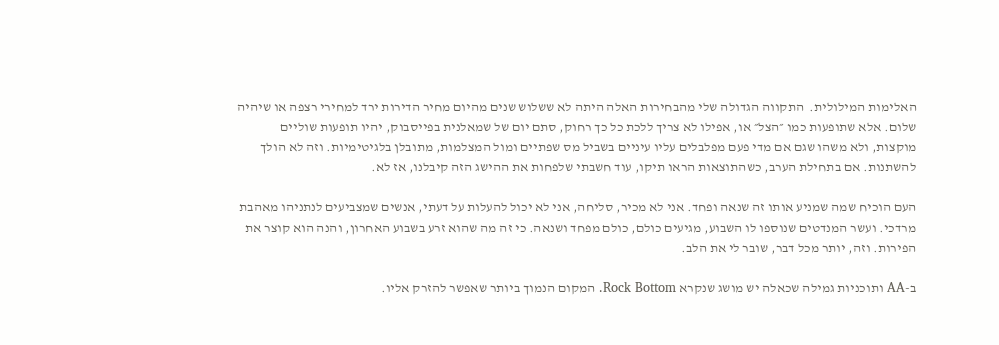האלימות המילולית.  התקווה הגדולה שלי מהבחירות האלה היתה לא ששלוש שנים מהיום מחיר הדירות ירד למחירי רצפה או שיהיה שלום. אלא שתופעות כמו ״הצל״ או, אפילו לא צריך ללכת כל כך רחוק, סתם יום של שמאלנית בפייסבוק, יהיו תופעות שוליים מוקצות, ולא משהו שגם אם מדי פעם מפלבלים עליו עיניים בשביל מס שפתיים ומול המצלמות, מתובלן בלגיטימיות. וזה לא הולך להשתנות. אם בתחילת הערב, כשהתוצאות הראו תיקו, עוד חשבתי שלפחות את ההישג הזה קיבלנו, אז לא.

העם הוכיח שמה שמניע אותו זה שנאה ופחד. אני לא מכיר, סליחה, אני לא יכול להעלות על דעתי, אנשים שמצביעים לנתניהו מאהבת מרדכי. ועשר המנדטים שנוספו לו השבוע, מגיעים כולם, כולם מפחד ושנאה. כי זה מה שהוא זרע בשבוע האחרון, והנה הוא קוצר את הפירות. וזה, יותר מכל דבר, שובר לי את הלב.

ב-AA ותוכניות גמילה שכאלה יש מושג שנקרא Rock Bottom. המקום הנמוך ביותר שאפשר להזרק אליו.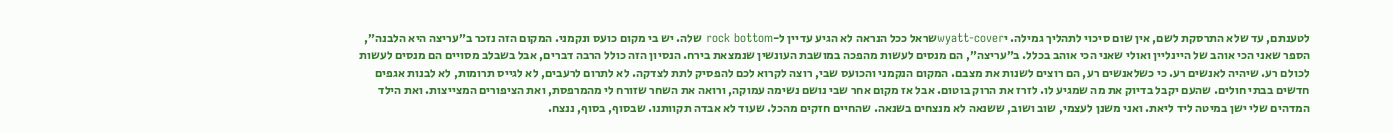לטענתם, עד שלא התרסקת לשם, אין שום סיכוי לתהליך גמילה. יwyatt-coverשראל ככל הנראה לא הגיע עדיין ל-rock bottom שלה. יש בי מקום כועס ונקמני. המקום הזה נזכר ב״עריצה היא הלבנה״, הספר שאני הכי אוהב של היינליין ואולי שאני הכי אוהב בכלל. ב״עריצה״, הם מנסים לעשות מהפכה במושבת העונשין שנמצאת בירח. הנסיון הזה כולל הרבה דברים, אבל בשבלב מסויים הם מנסים לעשות לכולם רע. שיהיה לאנשים רע. כי כשלאנשים רע, הם רוצים לשנות את מצבם. המקום הנקמני והכועס שבי, רוצה לקרוא לכם להפסיק לתת לצדקה. לא לתרום לרעבים, לא לגייס תרומות, לא לבנות אגפים חדשים בבתי חולים. שהעם יקבל בדיוק את מה שמגיע לו. לזרז את הרוק בוטום. אבל אז מקום אחר שבי נושם נשימה עמוקה, ורואה את השחר שזורח לי מהמרפסת, ואת הציפורים המצייצות. ואת הילד המדהים שלי ישן במיטה ליד ליאת. ואני משנן לעצמי, שוב ושוב, ששנאה לא מנצחים בשנאה. שהחיים חזקים מהכל. שעוד לא אבדה תקוותנו. שבסוף, בסוף, ננצח.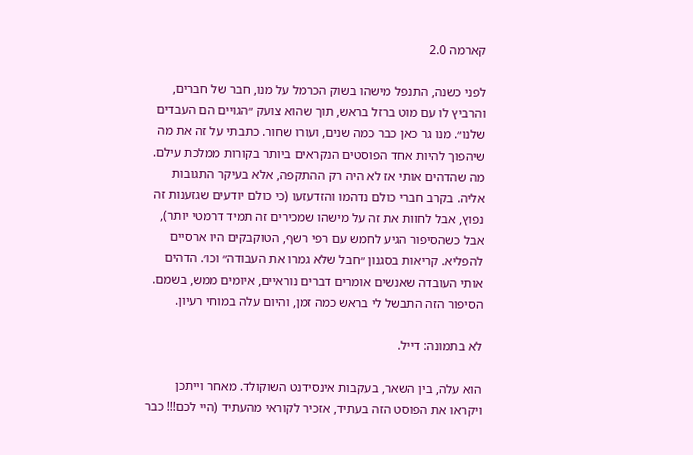קארמה 2.0

לפני כשנה, התנפל מישהו בשוק הכרמל על מנו, חבר של חברים, והרביץ לו עם מוט ברזל בראש, תוך שהוא צועק ״הגויים הם העבדים שלנו״. מנו גר כאן כבר כמה שנים, ועורו שחור. כתבתי על זה את מה שיהפוך להיות אחד הפוסטים הנקראים ביותר בקורות ממלכת עילם. מה שהדהים אותי אז לא היה רק ההתקפה, אלא בעיקר התגובות אליה. בקרב חברי כולם נדהמו והזדעזעו (כי כולם יודעים שגזענות זה נפוץ, אבל לחוות את זה על מישהו שמכירים זה תמיד דרמטי יותר), אבל כשהסיפור הגיע לחמש עם רפי רשף, הטוקבקים היו ארסיים להפליא. קריאות בסגנון ״חבל שלא גמרו את העבודה״ וכו׳. הדהים אותי העובדה שאנשים אומרים דברים נוראיים, איומים ממש, בשמם. הסיפור הזה התבשל לי בראש כמה זמן, והיום עלה במוחי רעיון.

לא בתמונה: דייל.

הוא עלה, בין השאר, בעקבות אינסידנט השוקולד. מאחר וייתכן ויקראו את הפוסט הזה בעתיד, אזכיר לקוראי מהעתיד (היי לכם!!! כבר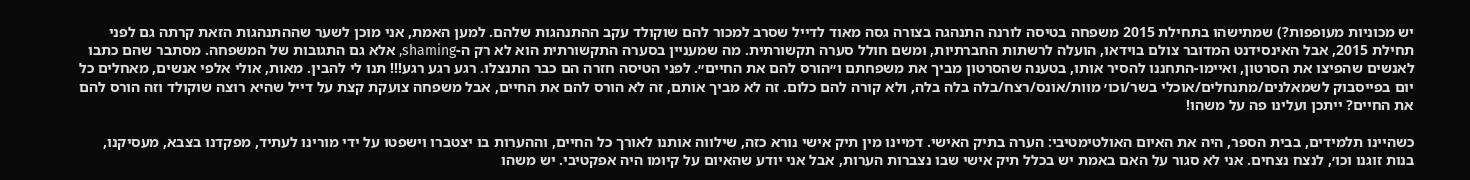יש מכוניות מעופפות?) שמתישהו בתחילת 2015 משפחה בטיסה לורנה התנהגה בצורה גסה מאוד לדייל שסרב למכור להם שוקולד עקב ההתנהגות שלהם. למען האמת, אני מוכן לשער שההתנהגות הזאת קרתה גם לפני תחילת 2015, אבל האינסידנט המדובר צולם בוידאו, הועלה לרשתות החברתיות, ומשם חולל סערה תקשורתית. מה שמעניין בסערה התקשורתית הוא לא רק ה-shaming, אלא גם התגובות של המשפחה. מסתבר שהם כתבו לאנשים שהפיצו את הסרטון, ואיימו-התחננו להסיר אותו, בטענה שהסרטון מביך את משפחתם ו״הורס להם את החיים״. לפני הטיסה חזרה הם כבר התנצלו. רגע רגע רגע!!! תנו לי להבין. מאות, אולי אלפי אנשים, מאחלים כל יום בפייסבוק לשמאלנים/מתנחלים/אוכלי בשר/וכו׳ מוות/אונס/רצח/בלה בלה בלה, ולא קורה להם כלום. זה לא מביך אותם, זה לא הורס להם את החיים, אבל משפחה צועקת קצת על דייל שהיא רוצה שוקולד וזה הורס להם את החיים? ייתכן ועלינו פה על משהו!

כשהיינו תלמידים, בבית הספר, היה את האיום האולטימטיבי: הערה בתיק האישי. דמיינו מין תיק אישי נורא כזה, שילווה אותנו לאורך כל החיים, וההערות בו יצטברו וישפטו על ידי מורינו לעתיד, מפקדנו בצבא, מעסיקנו, בנות זוגנו וכו׳, לנצח נצחים. אני לא סגור על האם באמת יש בכלל תיק אישי שבו נצברות הערות, אבל אני יודע שהאיום על קיומו היה אפקטיבי. יש משהו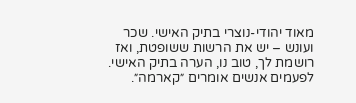מאוד יהודי-נוצרי בתיק האישי. שכר ועונש – יש את הרשות ששופטת, ואז רושמת לך, טוב נו, הערה בתיק האישי. לפעמים אנשים אומרים ״קארמה״.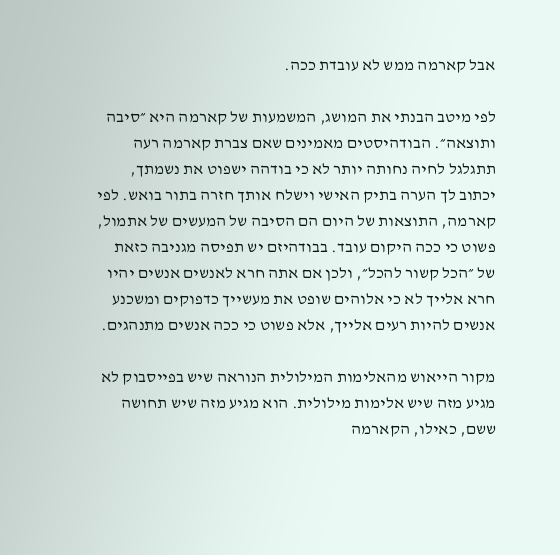אבל קארמה ממש לא עובדת ככה.

לפי מיטב הבנתי את המושג, המשמעות של קארמה היא ״סיבה ותוצאה״. הבודהיסטים מאמינים שאם צברת קארמה רעה תתגלגל לחיה נחותה יותר לא כי בודהה ישפוט את נשמתך, יכתוב לך הערה בתיק האישי וישלח אותך חזרה בתור בואש. לפי קארמה, התוצאות של היום הם הסיבה של המעשים של אתמול, פשוט כי ככה היקום עובד. בבודהיזם יש תפיסה מגניבה כזאת של ״הכל קשור להכל״, ולכן אם אתה חרא לאנשים אנשים יהיו חרא אלייך לא כי אלוהים שופט את מעשייך כדפוקים ומשכנע אנשים להיות רעים אלייך, אלא פשוט כי ככה אנשים מתנהגים.

מקור הייאוש מהאלימות המילולית הנוראה שיש בפייסבוק לא מגיע מזה שיש אלימות מילולית. הוא מגיע מזה שיש תחושה ששם, כאילו, הקארמה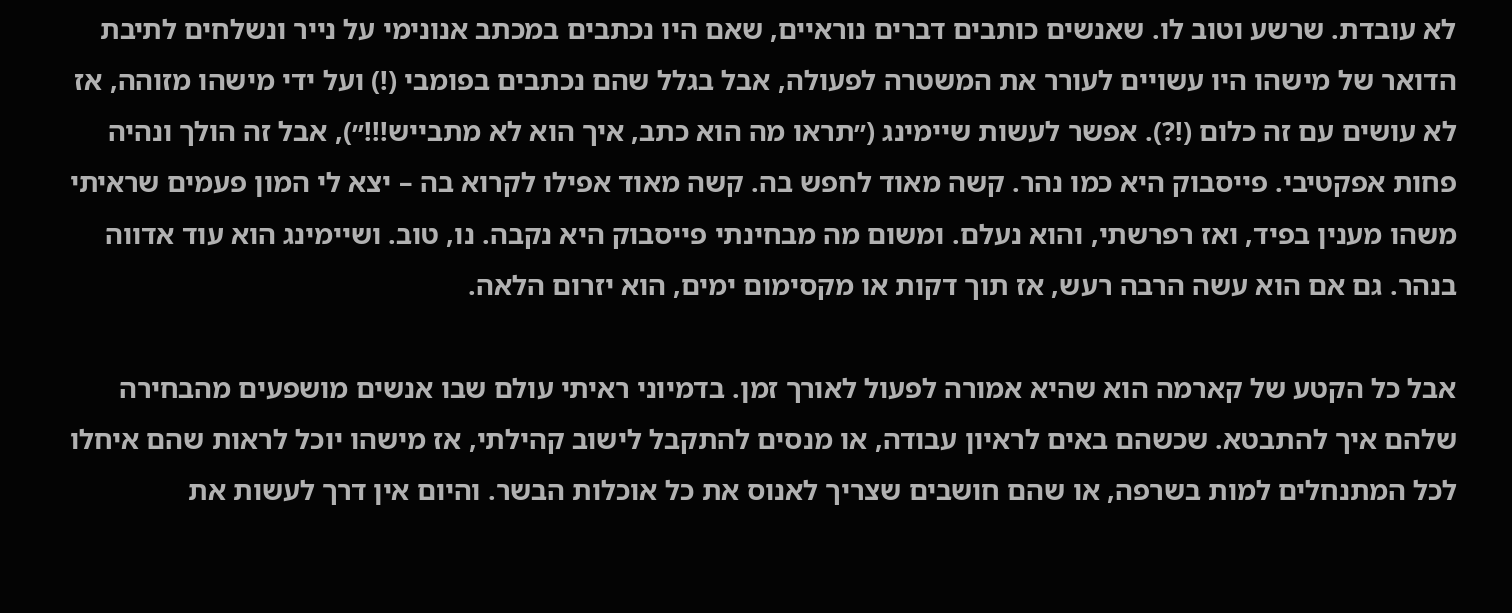לא עובדת. שרשע וטוב לו. שאנשים כותבים דברים נוראיים, שאם היו נכתבים במכתב אנונימי על נייר ונשלחים לתיבת הדואר של מישהו היו עשויים לעורר את המשטרה לפעולה, אבל בגלל שהם נכתבים בפומבי (!) ועל ידי מישהו מזוהה, אז לא עושים עם זה כלום (!?). אפשר לעשות שיימינג (״תראו מה הוא כתב, איך הוא לא מתבייש!!!״), אבל זה הולך ונהיה פחות אפקטיבי. פייסבוק היא כמו נהר. קשה מאוד לחפש בה. קשה מאוד אפילו לקרוא בה – יצא לי המון פעמים שראיתי משהו מענין בפיד, ואז רפרשתי, והוא נעלם. ומשום מה מבחינתי פייסבוק היא נקבה. נו, טוב. ושיימינג הוא עוד אדווה בנהר. גם אם הוא עשה הרבה רעש, אז תוך דקות או מקסימום ימים, הוא יזרום הלאה.

אבל כל הקטע של קארמה הוא שהיא אמורה לפעול לאורך זמן. בדמיוני ראיתי עולם שבו אנשים מושפעים מהבחירה שלהם איך להתבטא. שכשהם באים לראיון עבודה, או מנסים להתקבל לישוב קהילתי, אז מישהו יוכל לראות שהם איחלו לכל המתנחלים למות בשרפה, או שהם חושבים שצריך לאנוס את כל אוכלות הבשר. והיום אין דרך לעשות את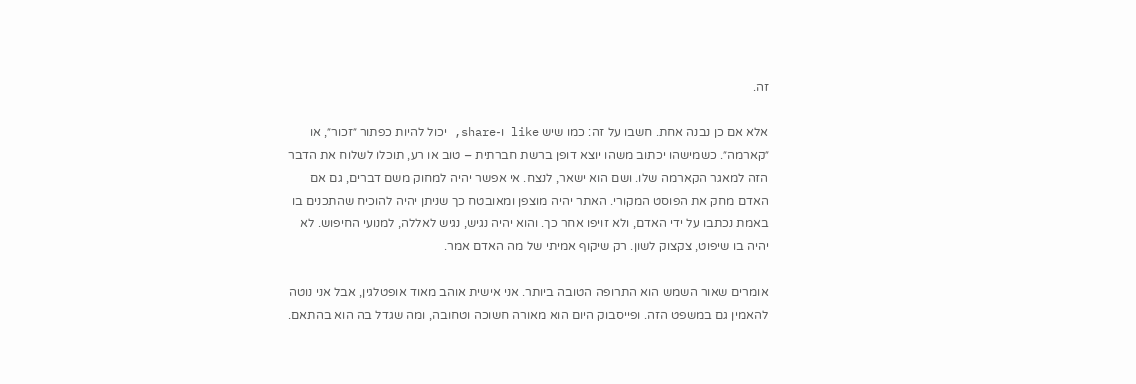זה.

אלא אם כן נבנה אחת. חשבו על זה: כמו שיש like ו-share, יכול להיות כפתור ״זכור״, או ״קארמה״. כשמישהו יכתוב משהו יוצא דופן ברשת חברתית – טוב או רע, תוכלו לשלוח את הדבר הזה למאגר הקארמה שלו. ושם הוא ישאר, לנצח. אי אפשר יהיה למחוק משם דברים, גם אם האדם מחק את הפוסט המקורי. האתר יהיה מוצפן ומאובטח כך שניתן יהיה להוכיח שהתכנים בו באמת נכתבו על ידי האדם, ולא זויפו אחר כך. והוא יהיה נגיש, נגיש לאללה, למנועי החיפוש. לא יהיה בו שיפוט, צקצוק לשון. רק שיקוף אמיתי של מה האדם אמר.

אומרים שאור השמש הוא התרופה הטובה ביותר. אני אישית אוהב מאוד אופטלגין, אבל אני נוטה להאמין גם במשפט הזה. ופייסבוק היום הוא מאורה חשוכה וטחובה, ומה שגדל בה הוא בהתאם.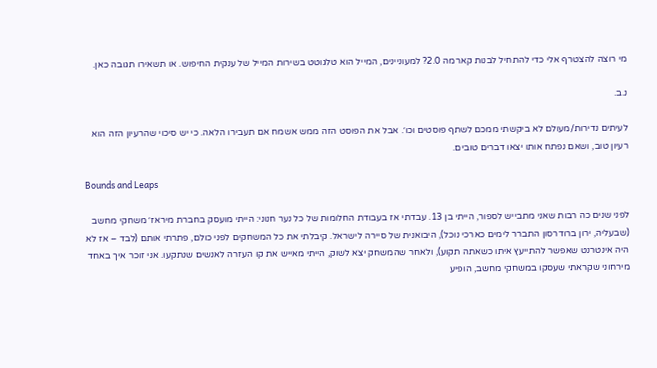מי רוצה להצטרף אלי כדי להתחיל לבנות קארמה 2.0? למעוניינים, המייל הוא טלגוטט בשירות המייל של ענקית החיפוש. או תשאירו תגובה כאן.

נ.ב.

לעיתים נדירות/מעולם לא ביקשתי ממכם לשתף פוסטים וכו׳. אבל את הפוסט הזה ממש אשמח אם תעבירו הלאה. כי יש סיכוי שהרעיון הזה הוא רעיון טוב, ושאם נפתח אותו יצאו דברים טובים.

Bounds and Leaps

לפני שנים כה רבות שאני מתבייש לספור, הייתי בן 13. עבדתי אז בעבודת החלומות של כל נער חנוני: הייתי מועסק בחברת מיראז׳ משחקי מחשב (שבעליה, ירון ברודרסון התברר לימים כארכי נוכל), היבואנית של סיירה לישראל. קיבלתי את כל המשחקים לפני כולם, פתרתי אותם (לבד – אז לא היה אינטרנט שאפשר להתייעץ איתו כשאתה תקוע), ולאחר שהמשחק יצא לשוק, הייתי מאייש את קו העזרה לאנשים שנתקעו. אני זוכר איך באחד מירחוני שקראתי שעסקו במשחקי מחשב, הופיע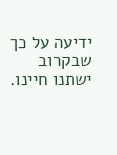ידיעה על כך שבקרוב ישתנו חיינו.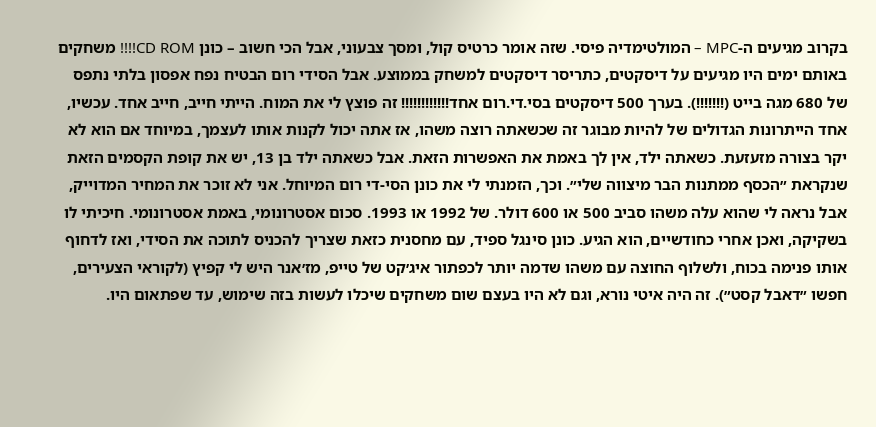בקרוב מגיעים ה-MPC – המולטימדיה פיסי. שזה אומר כרטיס קול, ומסך צבעוני, אבל הכי חשוב – כונן CD ROM!!!! משחקים באותם ימים היו מגיעים על דיסקטים, כתריסר דיסקטים למשחק בממוצע. אבל הסידי רום הבטיח נפח אפסון בלתי נתפס של 680 מגה בייט (!!!!!!!). בערך 500 דיסקטים בסי.די.רום אחד!!!!!!!!!!!! זה פוצץ לי את המוח. הייתי חייב, חייב אחד. עכשיו, אחד הייתרונות הגדולים של להיות מבוגר זה שכשאתה רוצה משהו, אז אתה יכול לקנות אותו לעצמך, במיוחד אם הוא לא יקר בצורה מזעזעת. כשאתה ילד, אין לך באמת את האפשרות הזאת. אבל כשאתה ילד בן 13, יש את קופת הקסמים הזאת שנקראת ״הכסף ממתנות הבר מיצווה שלי״. וכך, הזמנתי לי את כונן הסי-די רום המיוחל. אני לא זוכר את המחיר המדוייק, אבל נראה לי שהוא עלה משהו סביב 500 או 600 דולר. של 1992 או 1993. סכום אסטרונומי, באמת אסטרונומי. חיכיתי לו בשקיקה, ואכן אחרי כחודשיים, הוא הגיע. כונן סינגל ספיד, עם מחסנית כזאת שצריך להכניס לתוכה את הסידי, ואז לדחוף אותו פנימה בכוח, ולשלוף החוצה עם משהו שדמה יותר לכפתור איג׳קט של טייפ, מז׳אנר היש לי קפיץ (לקוראי הצעירים, חפשו ״דאבל קסט״). זה היה איטי נורא, וגם לא היו בעצם שום משחקים שיכלו לעשות בזה שימוש, עד שפתאום היו.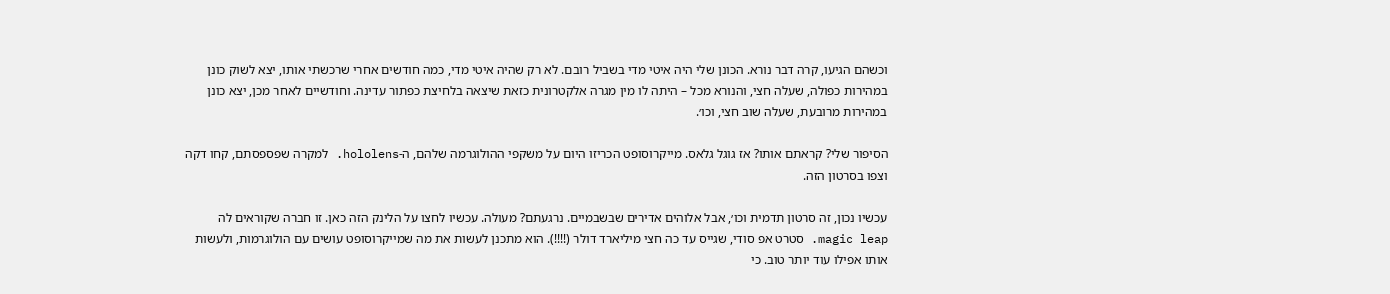וכשהם הגיעו, קרה דבר נורא. הכונן שלי היה איטי מדי בשביל רובם. לא רק שהיה איטי מדי, כמה חודשים אחרי שרכשתי אותו, יצא לשוק כונן במהירות כפולה, שעלה חצי, והנורא מכל – היתה לו מין מגרה אלקטרונית כזאת שיצאה בלחיצת כפתור עדינה. וחודשיים לאחר מכן, יצא כונן במהירות מרובעת, שעלה שוב חצי, וכו׳.

הסיפור שלי? קראתם אותו? אז גוגל גלאס. מייקרוסופט הכריזו היום על משקפי ההולוגרמה שלהם, ה-hololens. למקרה שפספסתם, קחו דקה וצפו בסרטון הזה.

עכשיו נכון, זה סרטון תדמית וכו׳, אבל אלוהים אדירים שבשבמיים. נרגעתם? מעולה. עכשיו לחצו על הלינק הזה כאן. זו חברה שקוראים לה magic leap. סטרט אפ סודי, שגייס עד כה חצי מיליארד דולר (!!!!). הוא מתכנן לעשות את מה שמייקרוסופט עושים עם הולוגרמות, ולעשות אותו אפילו עוד יותר טוב. כי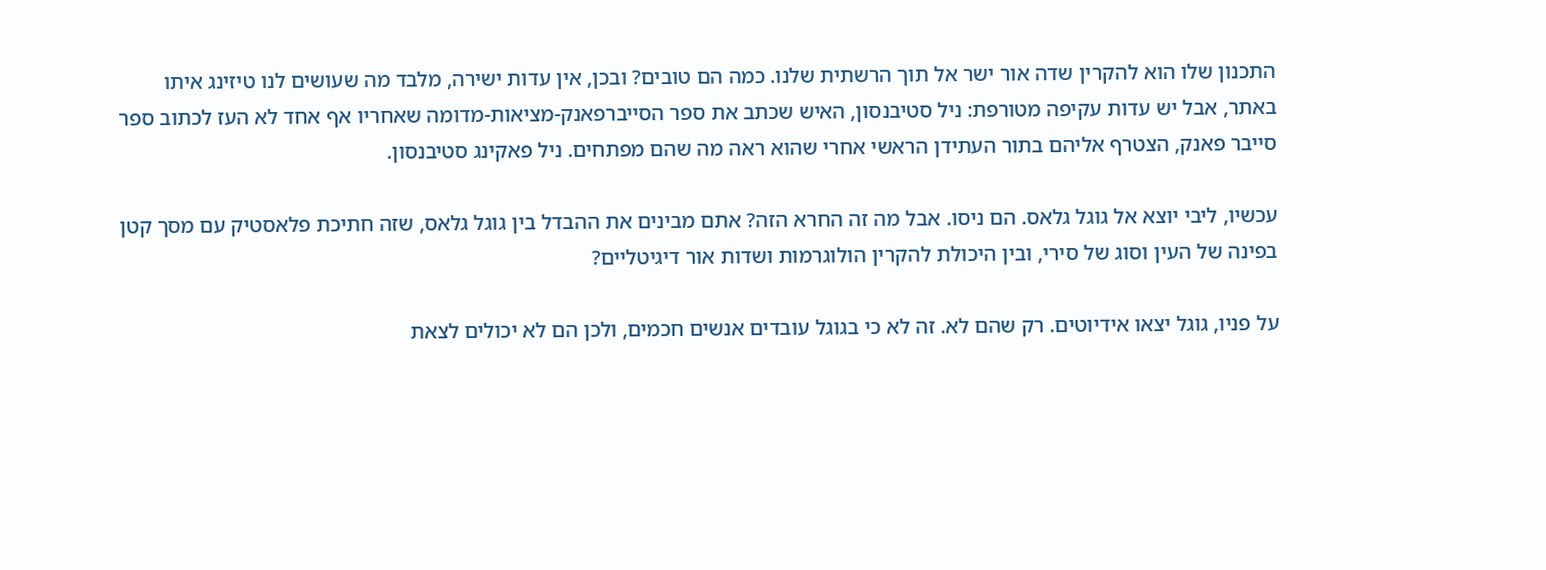התכנון שלו הוא להקרין שדה אור ישר אל תוך הרשתית שלנו. כמה הם טובים? ובכן, אין עדות ישירה, מלבד מה שעושים לנו טיזינג איתו באתר, אבל יש עדות עקיפה מטורפת: ניל סטיבנסון, האיש שכתב את ספר הסייברפאנק-מציאות-מדומה שאחריו אף אחד לא העז לכתוב ספר סייבר פאנק, הצטרף אליהם בתור העתידן הראשי אחרי שהוא ראה מה שהם מפתחים. ניל פאקינג סטיבנסון.

עכשיו, ליבי יוצא אל גוגל גלאס. הם ניסו. אבל מה זה החרא הזה? אתם מבינים את ההבדל בין גוגל גלאס, שזה חתיכת פלאסטיק עם מסך קטן בפינה של העין וסוג של סירי, ובין היכולת להקרין הולוגרמות ושדות אור דיגיטליים?

על פניו, גוגל יצאו אידיוטים. רק שהם לא. זה לא כי בגוגל עובדים אנשים חכמים, ולכן הם לא יכולים לצאת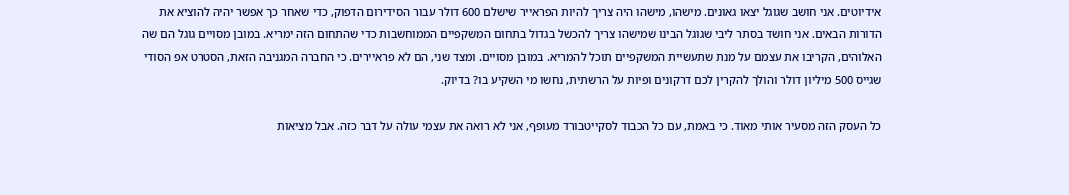אידיוטים. אני חושב שגוגל יצאו גאונים. מישהו, מישהו היה צריך להיות הפראייר שישלם 600 דולר עבור הסידירום הדפוק, כדי שאחר כך אפשר יהיה להוציא את הדורות הבאים. אני חושד בסתר ליבי שגוגל הבינו שמישהו צריך להכשל בגדול בתחום המשקפיים הממוחשבות כדי שהתחום הזה ימריא. במובן מסויים גוגל הם שה האלוהים, הקריבו את עצמם על מנת שתעשיית המשקפיים תוכל להמריא. במובן מסויים. ומצד שני, הם לא פראיירים. כי החברה המגניבה הזאת, הסטרט אפ הסודי שגייס 500 מיליון דולר והולך להקרין לכם דרקונים ופיות על הרשתית, נחשו מי השקיע בו? בדיוק.

כל העסק הזה מסעיר אותי מאוד. כי באמת, עם כל הכבוד לסקייטבורד מעופף, אני לא רואה את עצמי עולה על דבר כזה. אבל מציאות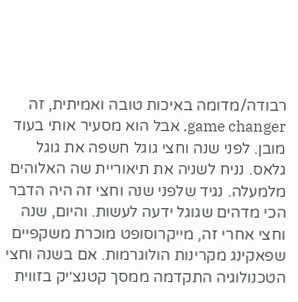רבודה/מדומה באיכות טובה ואמיתית, זה game changer. אבל הוא מסעיר אותי בעוד מובן. לפני שנה וחצי גוגל חשפה את גוגל גלאס. נניח לשניה את תיאוריית שה האלוהים מלמעלה. נגיד שלפני שנה וחצי זה היה הדבר הכי מדהים שגוגל ידעה לעשות. והיום, שנה וחצי אחרי זה, מייקרוסופט מוכרת משקפיים שפאקינג מקרינות הולוגרמות. אם בשנה וחצי הטכנולוגיה התקדמה ממסך קטנצ׳יק בזווית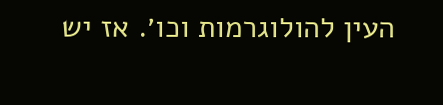העין להולוגרמות וכו׳. אז יש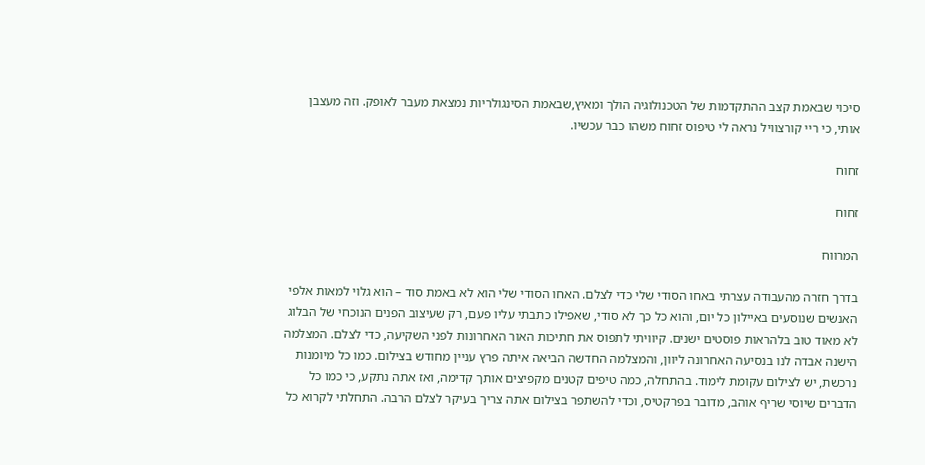סיכוי שבאמת קצב ההתקדמות של הטכנולוגיה הולך ומאיץ,שבאמת הסינגולריות נמצאת מעבר לאופק. וזה מעצבן אותי, כי ריי קורצוויל נראה לי טיפוס זחוח משהו כבר עכשיו.

זחוח

זחוח

המרווח

בדרך חזרה מהעבודה עצרתי באחו הסודי שלי כדי לצלם. האחו הסודי שלי הוא לא באמת סוד – הוא גלוי למאות אלפי האנשים שנוסעים באיילון כל יום, והוא כל כך לא סודי, שאפילו כתבתי עליו פעם, רק שעיצוב הפנים הנוכחי של הבלוג לא מאוד טוב בלהראות פוסטים ישנים. קיוויתי לתפוס את חתיכות האור האחרונות לפני השקיעה, כדי לצלם. המצלמה הישנה אבדה לנו בנסיעה האחרונה ליוון, והמצלמה החדשה הביאה איתה פרץ עניין מחודש בצילום. כמו כל מיומנות נרכשת, יש לצילום עקומת לימוד. בהתחלה, כמה טיפים קטנים מקפיצים אותך קדימה, ואז אתה נתקע, כי כמו כל הדברים שיוסי שריף אוהב, מדובר בפרקטיס, וכדי להשתפר בצילום אתה צריך בעיקר לצלם הרבה. התחלתי לקרוא כל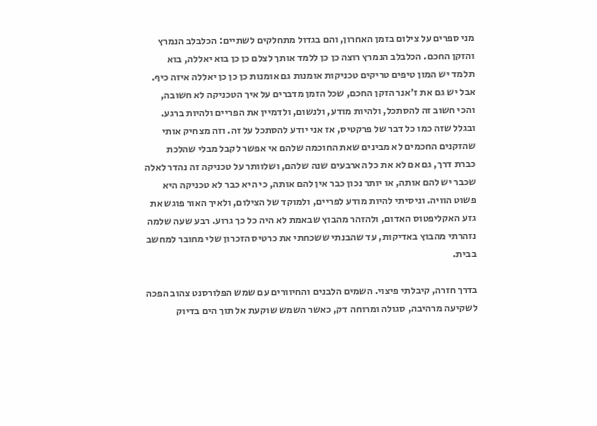מני ספרים על צילום בזמן האחרון, והם בגדול מתחלקים לשתיים: הכלבלב הנמרץ והזקן החכם. הכלבלב הנמרץ רוצה כן כן ללמד אותך לצלם כן כן בוא יאללה, בוא תלמד יש המון טיפים טריקים טכניקות אומנות גם אומנות כן כן כן יאללה איזה כיף. אבל יש גם את ז׳אנר הזקן החכם, שכל הזמן מדברים על איך הטכניקה לא חשובה, והכי חשוב זה להסתכל, ולהיות מודע, ולנשום, ולדמיין את הפריים ולהיות ברגע. ובגלל שזה כמו כל דבר של פרקטיס, אז אני יודע להסתכל על זה. וזה מצחיק אותי שהזקנים החכמים לא מבינים שאת החוכמה שלהם אי אפשר לקבל מבלי שהלכת כברת דרך, גם אם לא את כל הארבעים שנה שלהם, ושלוותר על טכניקה זה נהדר לאלה שכבר יש להם אותה, או יותר נכון כבר אין להם אותה, כי היא כבר לא טכניקה היא פשוט הוויה. וניסיתי להיות מודע לפריים, ולמוקד של הצילום, ולאיך האור פוגש את גזע האקליפטוס האדום, ולהזהר מהבוץ שבאמת לא היה כל כך גרוע. רבע שעה שלמה נזהרתי מהבוץ באדיקות, עד שהבנתי ששכחתי את כרטיס הזכרון שלי מחובר למחשב בבית.

בדרך חזרה, קיבלתי פיצוי. השמים הלבנים והחיוורים עם שמש הפלורסנט צהוב הפכה לשקיעה מרהיבה, סגולה ומרוחה דק, כאשר השמש שוקעת אל תוך הים בדיוק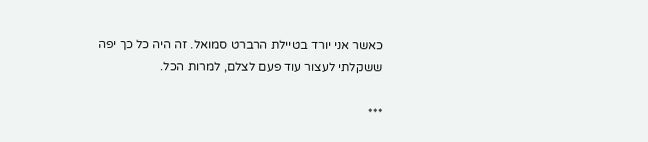כאשר אני יורד בטיילת הרברט סמואל. זה היה כל כך יפה ששקלתי לעצור עוד פעם לצלם, למרות הכל.

***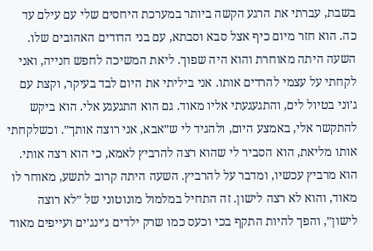בשבת, עברתי את הרגע הקשה ביותר במערכת היחסים שלי עם עילם עד כה. הוא חזר מיום כיף אצל סבא וסבתא, עם בני הדודים האהובים שלו. השעה היתה מאוחרת והוא היה שפוך. ליאת המשיכה לחפש חנייה, ואני לקחתי על עצמי להרדים אותו. אני ביליתי את היום לבד בעיקר, וקצת עם ג׳וני בטיול לים, והתגעגעתי אליו מאוד. גם הוא התגעגע אלי. הוא ביקש להתקשר אלי, באמצע היום, ולהגיד לי ש״אבא, אני רוצה אותך״. וכשלקחתי אותו מליאת, הוא הסביר לי שהוא רצה להרביץ לאמא, כי הוא רצה אותי. הוא מרביץ עכשיו, ומדבר על להרביץ. השעה היתה קרוב לתשע, מאוחר לו מאוד, והוא לא רצה לישון. זה התחיל במלמול מונוטוני של ״לא רוצה לישון״, והפך להיות התקף בכי וכעס כמו שרק ילדים ג׳ינג׳ים ועייפים מאוד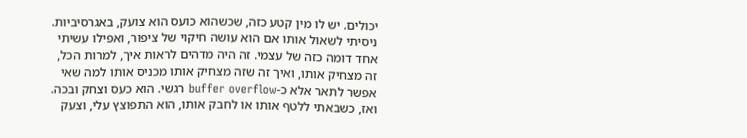יכולים. יש לו מין קטע כזה, שכשהוא כועס הוא צועק, באגרסיביות. ניסיתי לשאול אותו אם הוא עושה חיקוי של ציפור, ואפילו עשיתי אחד דומה כזה של עצמי. זה היה מדהים לראות איך, למרות הכל, זה מצחיק אותו, ואיך זה שזה מצחיק אותו מכניס אותו למה שאי אפשר לתאר אלא כ-buffer overflow רגשי. הוא כעס וצחק ובכה. ואז, כשבאתי ללטף אותו או לחבק אותו, הוא התפוצץ עלי, וצעק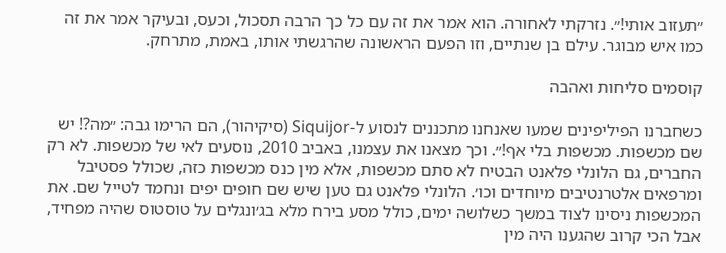״תעזוב אותי!״. נזרקתי לאחורה. הוא אמר את זה עם כל כך הרבה תסכול, וכעס, ובעיקר אמר את זה כמו איש מבוגר. עילם בן שנתיים, וזו הפעם הראשונה שהרגשתי אותו, באמת, מתרחק.

קוסמים סליחות ואהבה

כשחברנו הפיליפינים שמעו שאנחנו מתכננים לנסוע ל-Siquijor (סיקיהור), הם הרימו גבה: ״מה?! יש שם מכשפות. מכשפות בלי אף!״. וכך מצאנו את עצמנו, באביב 2010, נוסעים לאי של מכשפות. לא רק החברים, גם הלונלי פלאנט הבטיח לא סתם מכשפות, אלא מין כנס מכשפות כזה, שכולל פסטיבל ומרפאים אלטרנטיבים מיוחדים וכו׳. הלונלי פלאנט גם טען שיש שם חופים יפים ונחמד לטייל שם. את המכשפות ניסינו לצוד במשך כשלושה ימים, כולל מסע בירח מלא בג׳ונגלים על טוסטוס שהיה מפחיד, אבל הכי קרוב שהגענו היה מין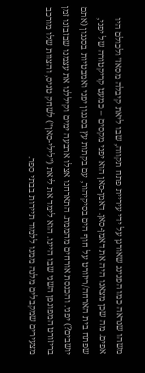משהו שנראה כמו הפנינג שאורגן על ידי עיריית פתח תקווה, שבו ליאת קיבלה מסאז׳ ולכולם היו אפים. מה שכן מצאנו היה את דאמן-סאן. דאמן-סאן הוא יפני מקסים – כמעט קריקטורה של יפני, שפתח בית הארחה/ריזורט על חוף הים בסיקיהור, עם בקתות עץ בסגנון יפני ואמבטיות בסגנון (אתם יושבים?) יפני. והכנסת אורחים מהממת. התארחנו אצלו ארבעה ימים וקיללנו את עצמנו שבזבזנו זמן בריזורט המפונפן השני שבו היינו. הוא לימד את ליאת (״לילי-סאן״) לשחק טניס, והצוות שלו מורכב מצעירים שמקבלים מלגה ממנו ללמוד תיירות בבתי ספר.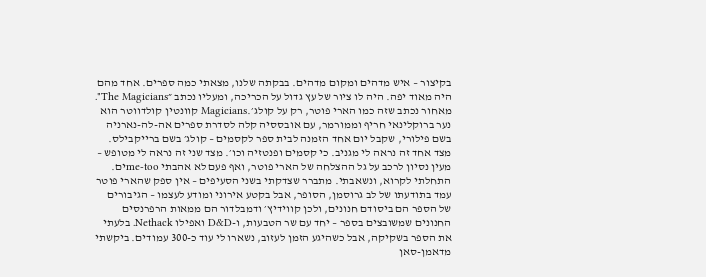בקיצור – איש מדהים ומקום מדהים. בבקתה שלנו, מצאתי כמה ספרים. אחד מהם היה מאוד יפה. היה לו ציור של עץ גדול על הכריכה, ומעליו נכתב ״The Magicians". מאחור נכתב שזה כמו הארי פוטר, רק על קולג׳.Magicians קוונטין קולדווטר הוא נער ברוקלינאי חריף וממורמר, עם אובססיה קלה לסדרת ספרים אה-לה-נארניה בשם פילורי, שקבל יום אחד הזמנה לבית ספר לקסמים – קולג׳ בשם ברייקבילס. מצד אחד זה נראה לי מגניב. כי קסמים ופנטזיה וכו׳. מצד שני זה נראה לי מטופש – מעין נסיון לרכב על גל ההצלחה של הארי פוטר, ואף פעם לא אהבתי me-tooים. התחלתי לקרוא, ונשאבתי. מתברר שצדקתי בשני הסעיפים – אין ספק שהארי פוטר עמד בתודעתו של לב גרוסמן, הסופר, אבל בקטע אירוני ומודע לעצמו – הגיבורים של הספר הם ביסודם חנונים, ולכן קווידיץ׳ ודמבלדור הם ממאות הרפרנסים החנונים שמשובצים בספר – יחד עם שר הטבעות, ו-D&D ואפילו Nethack. בלעתי את הספר בשקיקה, אבל כשהיגע הזמן לעזוב, נשארו לי עוד כ-300 עמודים. ביקשתי מדאמן-סאן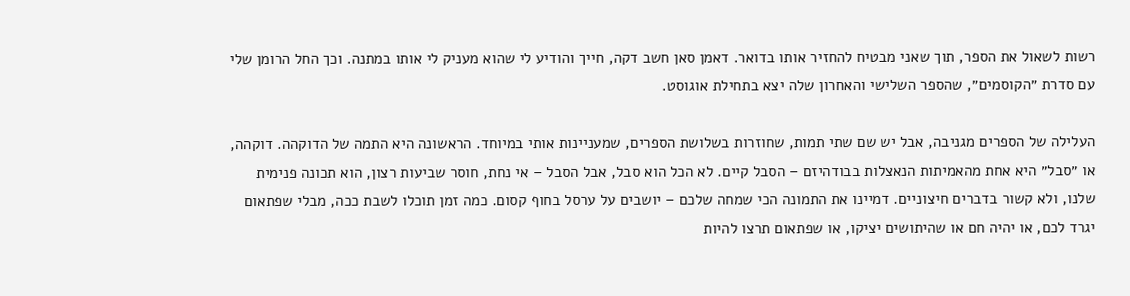רשות לשאול את הספר, תוך שאני מבטיח להחזיר אותו בדואר. דאמן סאן חשב דקה, חייך והודיע לי שהוא מעניק לי אותו במתנה. וכך החל הרומן שלי עם סדרת ״הקוסמים״, שהספר השלישי והאחרון שלה יצא בתחילת אוגוסט.

העלילה של הספרים מגניבה, אבל יש שם שתי תמות, שחוזרות בשלושת הספרים, שמעניינות אותי במיוחד. הראשונה היא התמה של הדוקהה. דוקהה, או ״סבל״ היא אחת מהאמיתות הנאצלות בבודהיזם – הסבל קיים. לא הכל הוא סבל, אבל הסבל – אי נחת, חוסר שביעות רצון, הוא תכונה פנימית שלנו, ולא קשור בדברים חיצוניים. דמיינו את התמונה הכי שמחה שלכם – יושבים על ערסל בחוף קסום. כמה זמן תוכלו לשבת ככה, מבלי שפתאום יגרד לכם, או יהיה חם או שהיתושים יציקו, או שפתאום תרצו להיות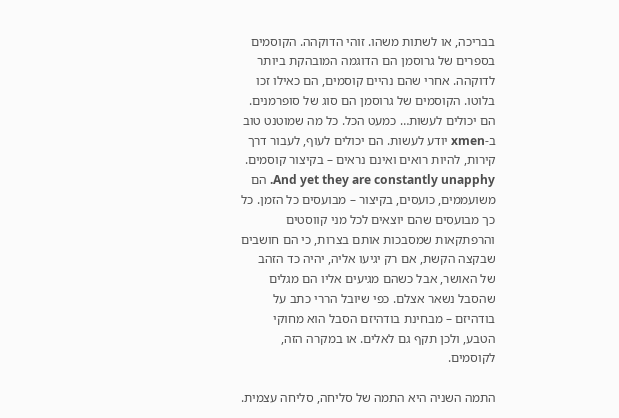בבריכה, או לשתות משהו. זוהי הדוקהה. הקוסמים בספרים של גרוסמן הם הדוגמה המובהקת ביותר לדוקהה. אחרי שהם נהיים קוסמים, הם כאילו זכו בלוטו. הקוסמים של גרוסמן הם סוג של סופרמנים. הם יכולים לעשות… כמעט הכל. כל מה שמוטנט טוב ב-xmen יודע לעשות. הם יכולים לעוף, לעבור דרך קירות, להיות רואים ואינם נראים – בקיצור קוסמים. And yet they are constantly unapphy. הם משועממים, כועסים, בקיצור – מבועסים כל הזמן. כל כך מבועסים שהם יוצאים לכל מני קווסטים והרפתקאות שמסבכות אותם בצרות, כי הם חושבים שבקצה הקשת, אם רק יגיעו אליה, יהיה כד הזהב של האושר, אבל כשהם מגיעים אליו הם מגלים שהסבל נשאר אצלם. כפי שיובל הררי כתב על בודהיזם – מבחינת בודהיזם הסבל הוא מחוקי הטבע, ולכן תקף גם לאלים. או במקרה הזה, לקוסמים.

התמה השניה היא התמה של סליחה, סליחה עצמית.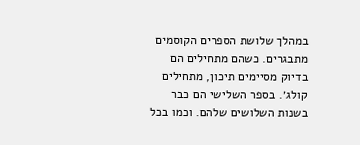במהלך שלושת הספרים הקוסמים מתבגרים. כשהם מתחילים הם בדיוק מסיימים תיכון, מתחילים קולג׳. בספר השלישי הם כבר בשנות השלושים שלהם. וכמו בכל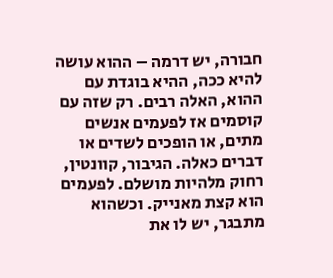חבורה, יש דרמה – ההוא עושה להיא ככה, ההיא בוגדת עם ההוא, האלה רבים. רק שזה עם קוסמים אז לפעמים אנשים מתים, או הופכים לשדים או דברים כאלה. הגיבור, קוונטין, רחוק מלהיות מושלם. לפעמים הוא קצת מאנייק. וכשהוא מתבגר, יש לו את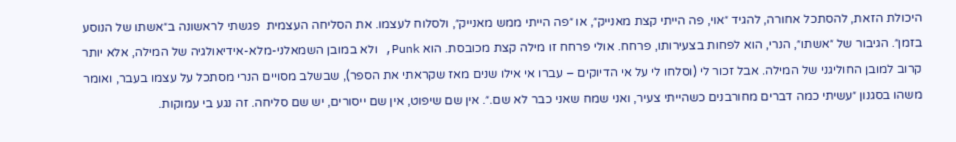היכולת הזאת, להסתכל אחורה, להגיד ״אוי, פה הייתי קצת מאנייק״, או ״פה הייתי ממש מאנייק״, ולסלוח לעצמו. את הסליחה העצמית  פגשתי לראשונה ב״אשתו של הנוסע בזמן״. הגיבור של ״אשתו״, הנרי, הוא לפחות בצעירותו, פרחח. אולי פרחח זו מילה קצת מכובסת. הוא Punk, ולא במובן השמאלני-מלא-אידיאולגיה של המילה, אלא יותר קרוב למובן החוליגני של המילה. אבל זכור לי (וסלחו לי על אי הדיוקים – עברו אי אילו שנים מאז שקראתי את הספר), שבשלב מסויים הנרי מסתכל על עצמו בעבר, ואומר משהו בסגנון ״עשיתי כמה דברים מחורבנים כשהייתי צעיר, ואני שמח שאני כבר לא שם.״. אין שם שיפוט, אין שם ייסורים, יש שם סליחה. זה נגע בי עמוקות.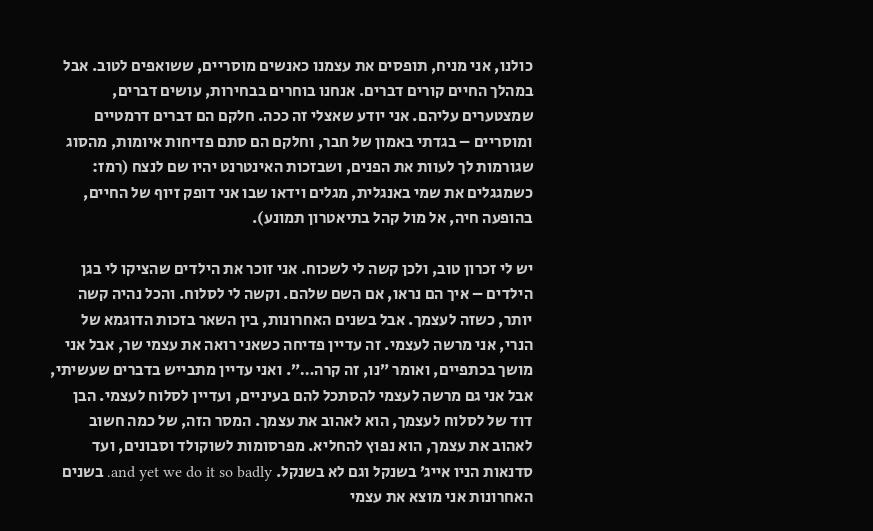כולנו, אני מניח, תופסים את עצמנו כאנשים מוסריים, ששואפים לטוב. אבל במהלך החיים קורים דברים. אנחנו בוחרים בבחירות, עושים דברים, שמצטערים עליהם. אני יודע שאצלי זה ככה. חלקם הם דברים דרמטיים ומוסריים – בגדתי באמון של חבר, וחלקם הם סתם פדיחות איומות, מהסוג שגורמות לך לעוות את הפנים, ושבזכות האינטרנט יהיו שם לנצח (רמז: כשמגגלים את שמי באנגלית, מגלים וידאו שבו אני דופק זיוף של החיים, בהופעה חיה, אל מול קהל בתיאטרון תמונע).

יש לי זכרון טוב, ולכן קשה לי לשכוח. אני זוכר את הילדים שהציקו לי בגן הילדים – איך הם נראו, אם השם שלהם. וקשה לי לסלוח. והכל נהיה קשה יותר, כשזה לעצמך. אבל בשנים האחרונות, בין השאר בזכות הדוגמא של הנרי, אני מרשה לעצמי. זה עדיין פדיחה כשאני רואה את עצמי שר, אבל אני מושך בכתפיים, ואומר ״נו, זה קרה…״. ואני עדיין מתבייש בדברים שעשיתי, אבל אני גם מרשה לעצמי להסתכל להם בעיניים, ועדיין לסלוח לעצמי. הבן דוד של לסלוח לעצמך, הוא לאהוב את עצמך. המסר הזה, של כמה חשוב לאהוב את עצמך, הוא נפוץ להחליא. מפרסומות לשוקולד וסבונים, ועד סדנאות הניו אייג׳ בשנקל וגם לא בשנקל. and yet we do it so badly. בשנים האחרונות אני מוצא את עצמי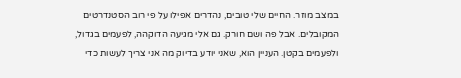במצב מוזר. החיים שלי טובים, נהדרים אפילו על פי רוב הסטנדרטים המקובלים. אבל פה ושם חורק. גם אלי מגיעה הדוקהה, לפעמים בגדול, ולפעמים בקטן. העניין הוא, שאני יודע בדיוק מה אני צריך לעשות כדי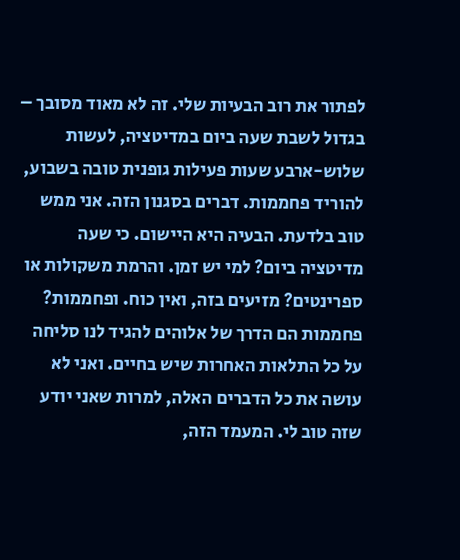לפתור את רוב הבעיות שלי. זה לא מאוד מסובך – בגדול לשבת שעה ביום במדיטציה, לעשות שלוש-ארבע שעות פעילות גופנית טובה בשבוע, להוריד פחממות. דברים בסגנון הזה. אני ממש טוב בלדעת. הבעיה היא היישום. כי שעה מדיטציה ביום? למי יש זמן. והרמת משקולות או ספרינטים? מזיעים בזה, ואין כוח. ופחממות? פחממות הם הדרך של אלוהים להגיד לנו סליחה על כל התלאות האחרות שיש בחיים. ואני לא עושה את כל הדברים האלה, למרות שאני יודע שזה טוב לי. המעמד הזה,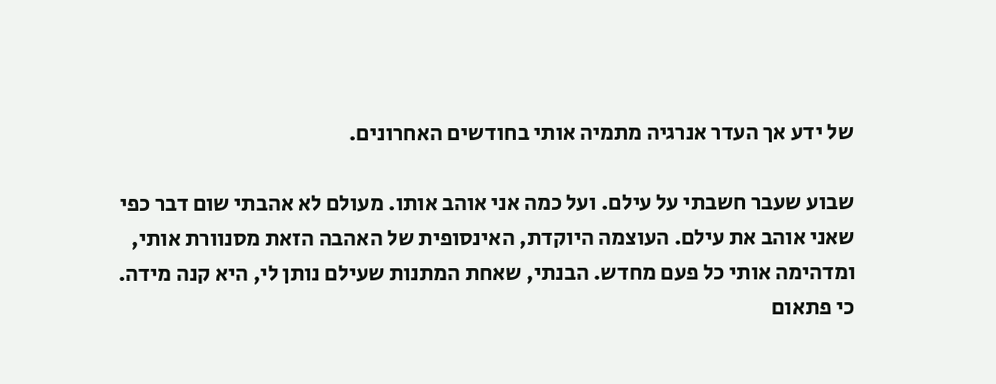של ידע אך העדר אנרגיה מתמיה אותי בחודשים האחרונים.

שבוע שעבר חשבתי על עילם. ועל כמה אני אוהב אותו. מעולם לא אהבתי שום דבר כפי שאני אוהב את עילם. העוצמה היוקדת, האינסופית של האהבה הזאת מסנוורת אותי, ומדהימה אותי כל פעם מחדש. הבנתי, שאחת המתנות שעילם נותן לי, היא קנה מידה. כי פתאום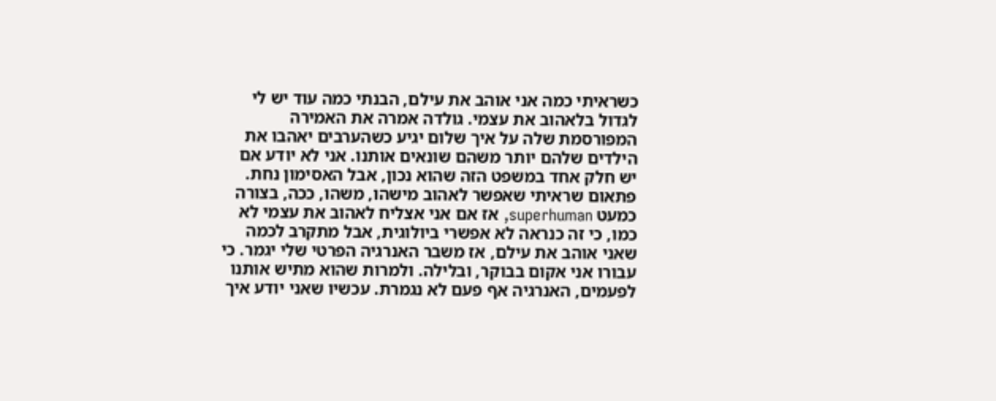כשראיתי כמה אני אוהב את עילם, הבנתי כמה עוד יש לי לגדול בלאהוב את עצמי. גולדה אמרה את האמירה המפורסמת שלה על איך שלום יגיע כשהערבים יאהבו את הילדים שלהם יותר משהם שונאים אותנו. אני לא יודע אם יש חלק אחד במשפט הזה שהוא נכון, אבל האסימון נחת. פתאום שראיתי שאפשר לאהוב מישהו, משהו, ככה, בצורה כמעט superhuman, אז אם אני אצליח לאהוב את עצמי לא כמו, כי זה כנראה לא אפשרי ביולוגית, אבל מתקרב לכמה שאני אוהב את עילם, אז משבר האנרגיה הפרטי שלי יגמר. כי עבורו אני אקום בבוקר, ובלילה. ולמרות שהוא מתיש אותנו לפעמים, האנרגיה אף פעם לא נגמרת. עכשיו שאני יודע איך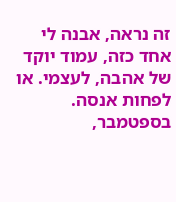זה נראה, אבנה לי אחד כזה, עמוד יוקד של אהבה, לעצמי. או לפחות אנסה. בספטמבר,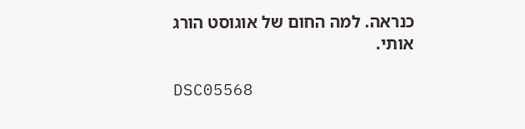כנראה. למה החום של אוגוסט הורג אותי.

DSC05568